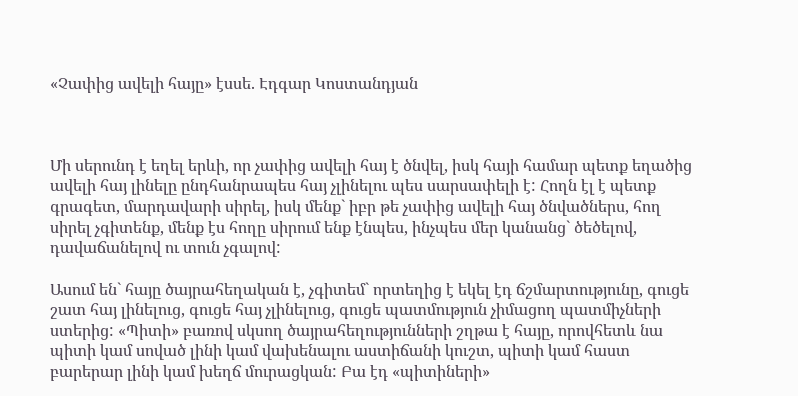«Չափից ավելի հայը» էսսե. Էդգար Կոստանդյան



Մի սերունդ է եղել երևի, որ չափից ավելի հայ է ծնվել, իսկ հայի համար պետք եղածից ավելի հայ լինելը ընդհանրապես հայ չլինելու պես սարսափելի է: Հողն էլ է պետք գրագետ, մարդավարի սիրել, իսկ մենք` իբր թե չափից ավելի հայ ծնվածներս, հող սիրել չգիտենք, մենք էս հողը սիրում ենք էնպես, ինչպես մեր կանանց` ծեծելով, դավաճանելով ու տուն չգալով:

Ասում են` հայը ծայրահեղական է, չգիտեմ` որտեղից է եկել էդ ճշմարտությունը, գուցե շատ հայ լինելուց, գուցե հայ չլինելուց, գուցե պատմություն չիմացող պատմիչների ստերից: «Պիտի» բառով սկսող ծայրահեղությունների շղթա է հայը, որովհետև նա պիտի կամ սոված լինի կամ վախենալու աստիճանի կուշտ, պիտի կամ հաստ բարերար լինի կամ խեղճ մուրացկան: Բա էդ «պիտիների»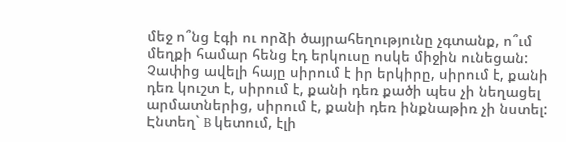մեջ ո՞նց էգի ու որձի ծայրահեղությունը չգտանք, ո՞ւմ մեղքի համար հենց էդ երկուսը ոսկե միջին ունեցան: Չափից ավելի հայը սիրում է իր երկիրը, սիրում է, քանի դեռ կուշտ է, սիրում է, քանի դեռ քածի պես չի նեղացել արմատներից, սիրում է, քանի դեռ ինքնաթիռ չի նստել: Էնտեղ` B կետում, էլի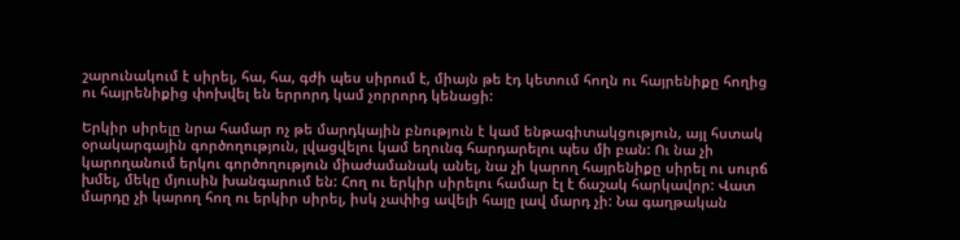շարունակում է սիրել, հա, հա, գժի պես սիրում է, միայն թե էդ կետում հողն ու հայրենիքը հողից ու հայրենիքից փոխվել են երրորդ կամ չորրորդ կենացի:

Երկիր սիրելը նրա համար ոչ թե մարդկային բնություն է կամ ենթագիտակցություն, այլ հստակ օրակարգային գործողություն, լվացվելու կամ եղունգ հարդարելու պես մի բան: Ու նա չի կարողանում երկու գործողություն միաժամանակ անել, նա չի կարող հայրենիքը սիրել ու սուրճ խմել, մեկը մյուսին խանգարում են: Հող ու երկիր սիրելու համար էլ է ճաշակ հարկավոր: Վատ մարդը չի կարող հող ու երկիր սիրել, իսկ չափից ավելի հայը լավ մարդ չի: Նա գաղթական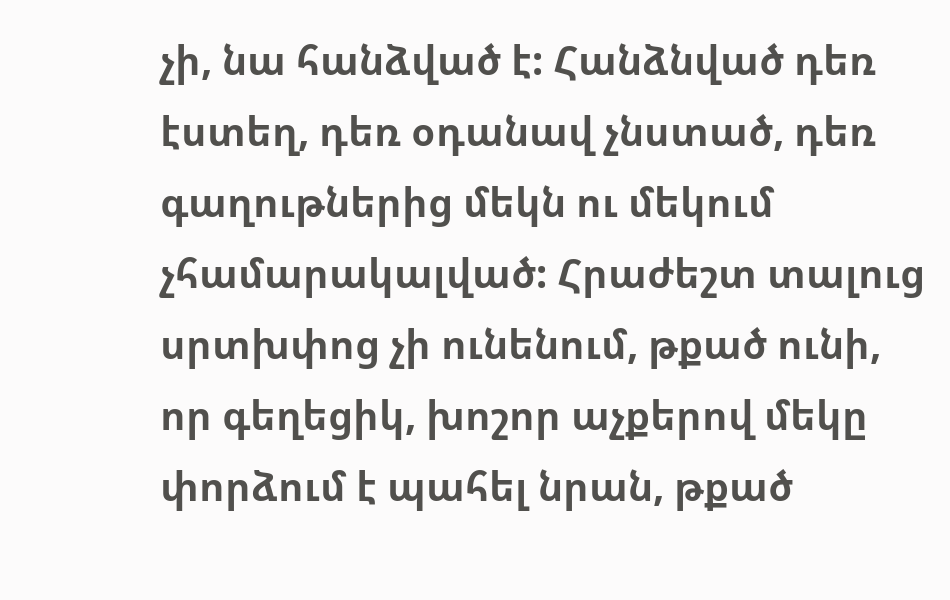չի, նա հանձված է: Հանձնված դեռ էստեղ, դեռ օդանավ չնստած, դեռ գաղութներից մեկն ու մեկում չհամարակալված: Հրաժեշտ տալուց սրտխփոց չի ունենում, թքած ունի, որ գեղեցիկ, խոշոր աչքերով մեկը փորձում է պահել նրան, թքած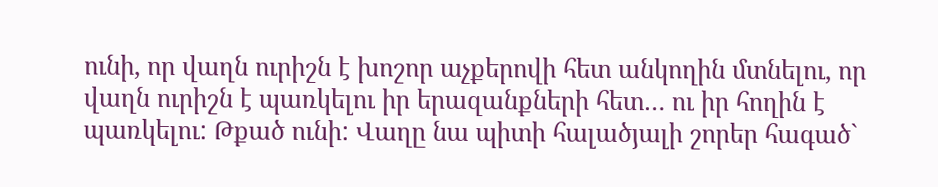ունի, որ վաղն ուրիշն է խոշոր աչքերովի հետ անկողին մտնելու, որ վաղն ուրիշն է պառկելու իր երազանքների հետ… ու իր հողին է պառկելու: Թքած ունի: Վաղը նա պիտի հալածյալի շորեր հագած`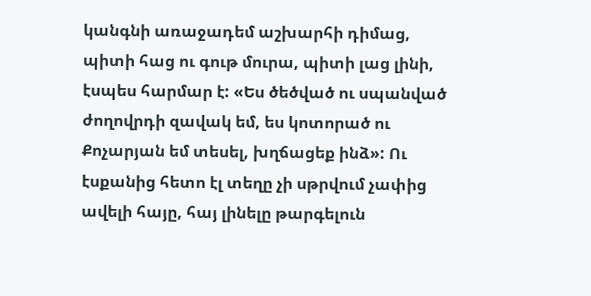կանգնի առաջադեմ աշխարհի դիմաց, պիտի հաց ու գութ մուրա, պիտի լաց լինի, էսպես հարմար է: «Ես ծեծված ու սպանված ժողովրդի զավակ եմ, ես կոտորած ու Քոչարյան եմ տեսել, խղճացեք ինձ»: Ու էսքանից հետո էլ տեղը չի սթրվում չափից ավելի հայը, հայ լինելը թարգելուն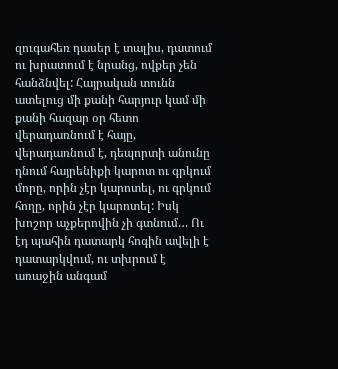զուգահեռ դասեր է տալիս, դատում ու խրատում է նրանց, ովքեր չեն հանձնվել: Հայրական տունն ատելուց մի քանի հարյուր կամ մի քանի հազար օր հետո վերադառնում է հայը, վերադառնում է, դեպորտի անունը դնում հայրենիքի կարոտ ու գրկում մորը, որին չէր կարոտել, ու գրկում հողը, որին չէր կարոտել: Իսկ խոշոր աչքերովին չի գտնում… Ու էդ պահին դատարկ հոգին ավելի է դատարկվում, ու տխրում է առաջին անգամ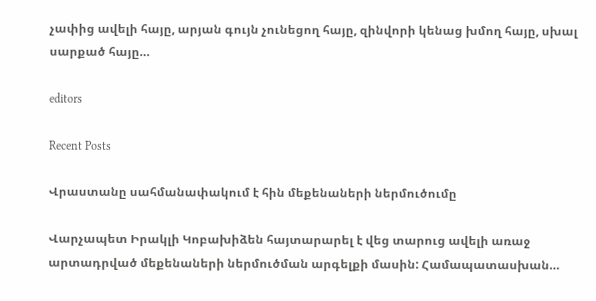չափից ավելի հայը, արյան գույն չունեցող հայը, զինվորի կենաց խմող հայը, սխալ սարքած հայը…

editors

Recent Posts

Վրաստանը սահմանափակում է հին մեքենաների ներմուծումը

Վարչապետ Իրակլի Կոբախիձեն հայտարարել է վեց տարուց ավելի առաջ արտադրված մեքենաների ներմուծման արգելքի մասին: Համապատասխան…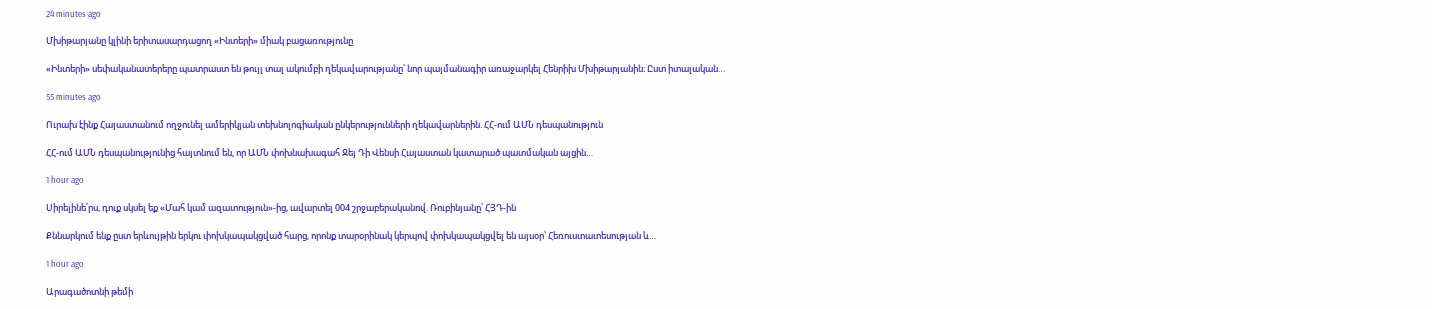24 minutes ago

Մխիթարյանը կլինի երիտասարդացող «Ինտերի» միակ բացառությունը

«Ինտերի» սեփականատերերը պատրաստ են թույլ տալ ակումբի ղեկավարությանը՝ նոր պայմանագիր առաջարկել Հենրիխ Մխիթարյանին։ Ըստ իտալական…

55 minutes ago

Ուրախ էինք Հայաստանում ողջունել ամերիկյան տեխնոլոգիական ընկերությունների ղեկավարներին. ՀՀ-ում ԱՄՆ դեսպանություն

ՀՀ-ում ԱՄՆ դեսպանությունից հայտնում են, որ ԱՄՆ փոխնախագահ Ջեյ Դի Վենսի Հայաստան կատարած պատմական այցին…

1 hour ago

Սիրելինե՛րս, դուք սկսել եք «Մահ կամ ազատություն»-ից, ավարտել 004 շրջաբերականով. Ռուբինյանը՝ ՀՅԴ-ին

Քննարկում ենք ըստ երևույթին երկու փոխկապակցված հարց, որոնք տարօրինակ կերպով փոխկապակցվել են այսօր՝ Հեռուստատեսության և…

1 hour ago

Արագածոտնի թեմի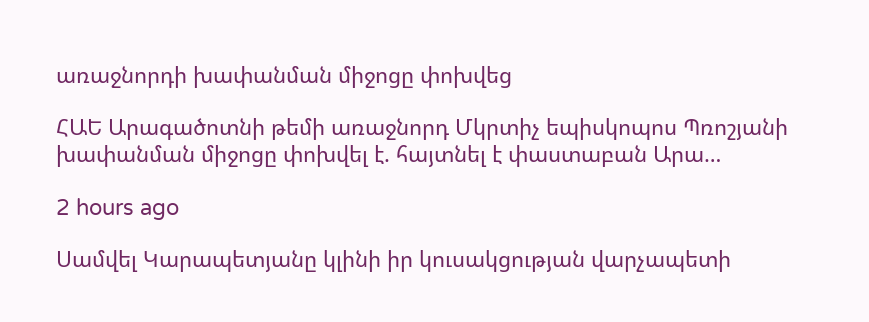առաջնորդի խափանման միջոցը փոխվեց

ՀԱԵ Արագածոտնի թեմի առաջնորդ Մկրտիչ եպիսկոպոս Պռոշյանի խափանման միջոցը փոխվել է. հայտնել է փաստաբան Արա…

2 hours ago

Սամվել Կարապետյանը կլինի իր կուսակցության վարչապետի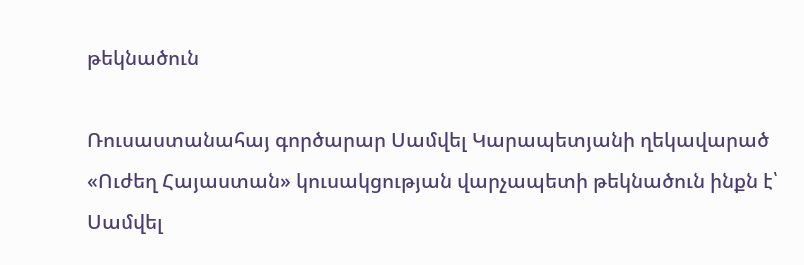թեկնածուն

Ռուսաստանահայ գործարար Սամվել Կարապետյանի ղեկավարած «Ուժեղ Հայաստան» կուսակցության վարչապետի թեկնածուն ինքն է՝ Սամվել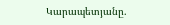Կարապետյանը.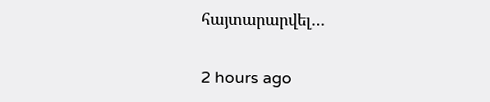հայտարարվել…

2 hours ago